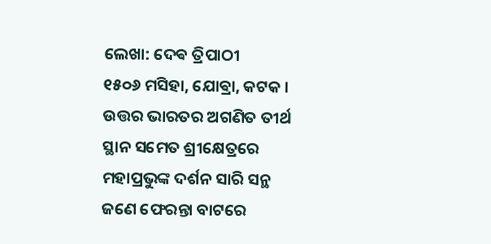ଲେଖା: ଦେଵ ତ୍ରିପାଠୀ
୧୫୦୬ ମସିହା, ଯୋଵ୍ରା, କଟକ ।
ଉତ୍ତର ଭାରତର ଅଗଣିତ ତୀର୍ଥ ସ୍ଥାନ ସମେତ ଶ୍ରୀକ୍ଷେତ୍ରରେ ମହାପ୍ରଭୁଙ୍କ ଦର୍ଶନ ସାରି ସନ୍ଥ ଜଣେ ଫେରନ୍ତା ବାଟରେ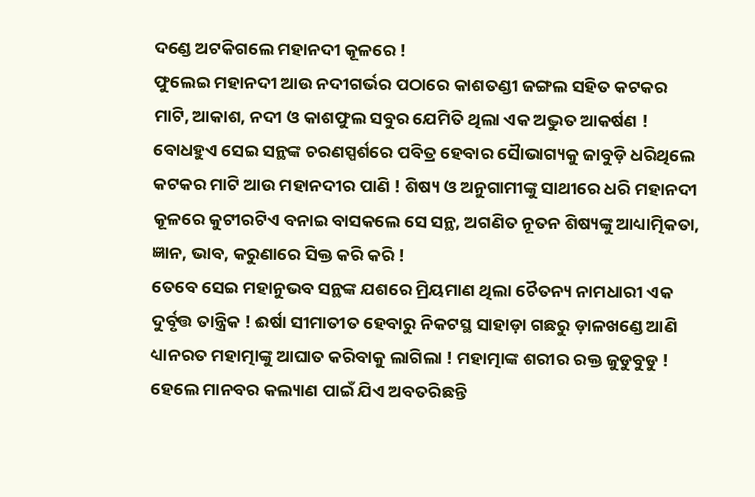ଦଣ୍ଡେ ଅଟକିଗଲେ ମହାନଦୀ କୂଳରେ !
ଫୁଲେଇ ମହାନଦୀ ଆଉ ନଦୀଗର୍ଭର ପଠାରେ କାଶତଣ୍ଡୀ ଜଙ୍ଗଲ ସହିତ କଟକର ମାଟି, ଆକାଶ, ନଦୀ ଓ କାଶଫୁଲ ସବୁର ଯେମିତି ଥିଲା ଏକ ଅଦ୍ଭୁତ ଆକର୍ଷଣ ! ବୋଧହୁଏ ସେଇ ସନ୍ଥଙ୍କ ଚରଣସ୍ପର୍ଶରେ ପବିତ୍ର ହେବାର ସୈାଭାଗ୍ୟକୁ ଜାବୁଡ଼ି ଧରିଥିଲେ କଟକର ମାଟି ଆଉ ମହାନଦୀର ପାଣି ! ଶିଷ୍ୟ ଓ ଅନୁଗାମୀଙ୍କୁ ସାଥୀରେ ଧରି ମହାନଦୀ କୂଳରେ କୁଟୀରଟିଏ ବନାଇ ବାସକଲେ ସେ ସନ୍ଥ, ଅଗଣିତ ନୂତନ ଶିଷ୍ୟଙ୍କୁ ଆଧ୍ୟାତ୍ମିକତା, ଜ୍ଞାନ, ଭାବ, କରୁଣାରେ ସିକ୍ତ କରି କରି !
ତେବେ ସେଇ ମହାନୁଭବ ସନ୍ଥଙ୍କ ଯଶରେ ମ୍ରିୟମାଣ ଥିଲା ଚୈତନ୍ୟ ନାମଧାରୀ ଏକ ଦୁର୍ବୃତ୍ତ ତାନ୍ତ୍ରିକ ! ଈର୍ଷା ସୀମାତୀତ ହେବାରୁ ନିକଟସ୍ଥ ସାହାଡ଼ା ଗଛରୁ ଡ଼ାଳଖଣ୍ଡେ ଆଣି ଧ୍ୟାନରତ ମହାତ୍ମାଙ୍କୁ ଆଘାତ କରିବାକୁ ଲାଗିଲା ! ମହାତ୍ମାଙ୍କ ଶରୀର ରକ୍ତ ଜୁଡୁବୁଡୁ ! ହେଲେ ମାନବର କଲ୍ୟାଣ ପାଇଁ ଯିଏ ଅବତରିଛନ୍ତି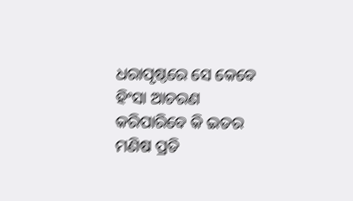ଧରାପୃଷ୍ଠରେ ସେ କେବେ ହିଂସା ଆଚରଣ କରିପାରିବେ କି ଇତର ମଣିଷ ପ୍ରତି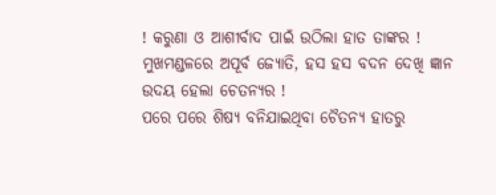! କରୁଣା ଓ ଆଶୀର୍ବାଦ ପାଇଁ ଉଠିଲା ହାତ ତାଙ୍କର ! ମୁଖମଣ୍ଡଳରେ ଅପୂର୍ବ ଜ୍ୟୋତି, ହସ ହସ ବଦନ ଦେଖି ଜ୍ଞାନ ଉଦୟ ହେଲା ଚେତନ୍ୟର !
ପରେ ପରେ ଶିଷ୍ୟ ବନିଯାଇଥିବା ଚୈତନ୍ୟ ହାତରୁ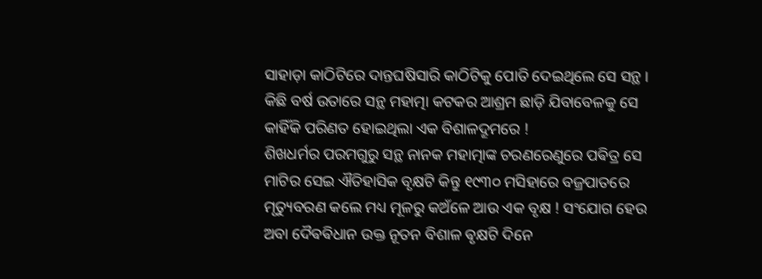ସାହାଡ଼ା କାଠିଟିରେ ଦାନ୍ତଘଷିସାରି କାଠିଟିକୁ ପୋତି ଦେଇଥିଲେ ସେ ସନ୍ଥ । କିଛି ବର୍ଷ ଉତାରେ ସନ୍ଥ ମହାତ୍ମା କଟକର ଆଶ୍ରମ ଛାଡ଼ି ଯିବାବେଳକୁ ସେ କାହିଁକି ପରିଣତ ହୋଇଥିଲା ଏକ ବିଶାଳଦ୍ରୂମରେ !
ଶିଖଧର୍ମର ପରମଗୁରୁ ସନ୍ଥ ନାନକ ମହାତ୍ମାଙ୍କ ଚରଣରେଣୁରେ ପଵିତ୍ର ସେ ମାଟିର ସେଇ ଐତିହାସିକ ବୃକ୍ଷଟି କିନ୍ତୁ ୧୯୩୦ ମସିହାରେ ବଜ୍ରପାତରେ ମୃତ୍ୟୁବରଣ କଲେ ମଧ୍ୟ ମୂଳରୁ କଅଁଳେ ଆଉ ଏକ ବୃକ୍ଷ ! ସଂଯୋଗ ହେଉ ଅବା ଦୈଵଵିଧାନ ଉକ୍ତ ନୂତନ ବିଶାଳ ଵୃକ୍ଷଟି ଦିନେ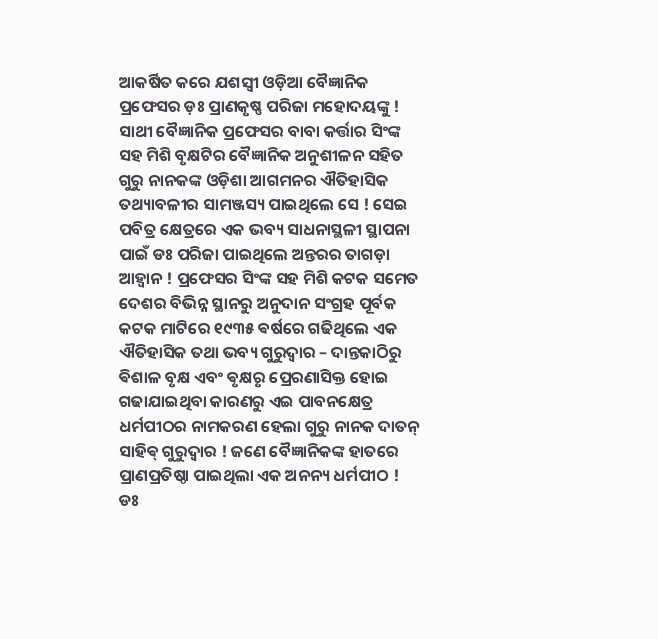ଆକର୍ଷିତ କରେ ଯଶସ୍ବୀ ଓଡ଼ିଆ ବୈଜ୍ଞାନିକ ପ୍ରଫେସର ଡ଼ଃ ପ୍ରାଣକୃଷ୍ଣ ପରିଜା ମହୋଦୟଙ୍କୁ !
ସାଥୀ ବୈଜ୍ଞାନିକ ପ୍ରଫେସର ବାବା କର୍ତ୍ତାର ସିଂଙ୍କ ସହ ମିଶି ବୃକ୍ଷଟିର ବୈଜ୍ଞାନିକ ଅନୁଶୀଳନ ସହିତ ଗୁରୁ ନାନକଙ୍କ ଓଡ଼ିଶା ଆଗମନର ଐତିହାସିକ ତଥ୍ୟାବଳୀର ସାମଞ୍ଜସ୍ୟ ପାଇଥିଲେ ସେ ! ସେଇ ପବିତ୍ର କ୍ଷେତ୍ରରେ ଏକ ଭବ୍ୟ ସାଧନାସ୍ଥଳୀ ସ୍ଥାପନା ପାଇଁ ଡଃ ପରିଜା ପାଇଥିଲେ ଅନ୍ତରର ତାଗଡ଼ା ଆହ୍ୱାନ ! ପ୍ରଫେସର ସିଂଙ୍କ ସହ ମିଶି କଟକ ସମେତ ଦେଶର ବିଭିନ୍ନ ସ୍ଥାନରୁ ଅନୁଦାନ ସଂଗ୍ରହ ପୂର୍ବକ କଟକ ମାଟିରେ ୧୯୩୫ ଵର୍ଷରେ ଗଢିଥିଲେ ଏକ ଐତିହାସିକ ତଥା ଭବ୍ୟ ଗୁରୁଦ୍ୱାର – ଦାନ୍ତକାଠିରୁ ଵିଶାଳ ବୃକ୍ଷ ଏବଂ ଵୃକ୍ଷରୃ ପ୍ରେରଣାସିକ୍ତ ହୋଇ ଗଢାଯାଇଥିବା କାରଣରୁ ଏଇ ପାବନକ୍ଷେତ୍ର ଧର୍ମପୀଠର ନାମକରଣ ହେଲା ଗୁରୁ ନାନକ ଦାତନ୍ ସାହିଵ୍ ଗୁରୁଦ୍ଵାର ! ଜଣେ ବୈଜ୍ଞାନିକଙ୍କ ହାତରେ ପ୍ରାଣପ୍ରତିଷ୍ଠା ପାଇଥିଲା ଏକ ଅନନ୍ୟ ଧର୍ମପୀଠ !
ଡଃ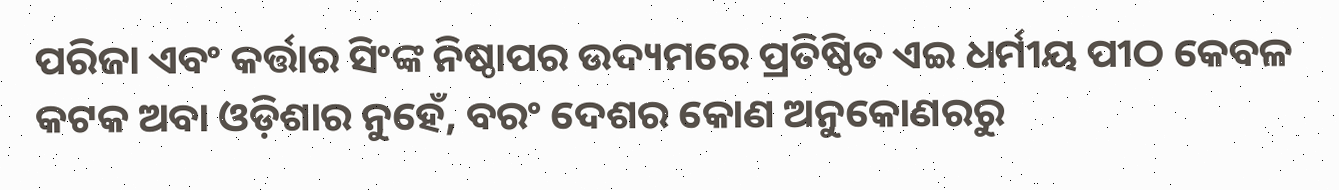ପରିଜା ଏବଂ କର୍ତ୍ତାର ସିଂଙ୍କ ନିଷ୍ଠାପର ଉଦ୍ୟମରେ ପ୍ରତିଷ୍ଠିତ ଏଇ ଧର୍ମୀୟ ପୀଠ କେବଳ କଟକ ଅବା ଓଡ଼ିଶାର ନୁହେଁ, ବରଂ ଦେଶର କୋଣ ଅନୁକୋଣରରୁ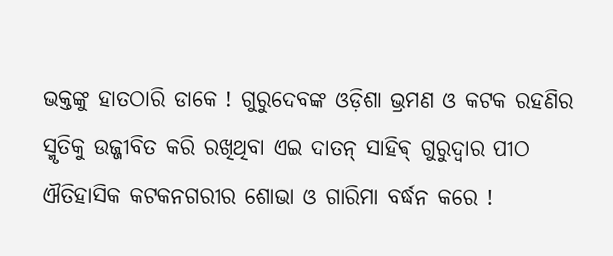ଭକ୍ତଙ୍କୁ ହାତଠାରି ଡାକେ ! ଗୁରୁଦେବଙ୍କ ଓଡ଼ିଶା ଭ୍ରମଣ ଓ କଟକ ରହଣିର ସ୍ମୃତିକୁ ଉଜ୍ଜୀବିତ କରି ରଖିଥିବା ଏଇ ଦାତନ୍ ସାହିଵ୍ ଗୁରୁଦ୍ଵାର ପୀଠ ଐତିହାସିକ କଟକନଗରୀର ଶୋଭା ଓ ଗାରିମା ବର୍ଦ୍ଧନ କରେ !